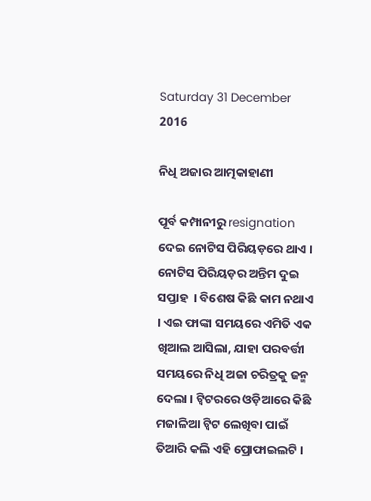Saturday 31 December 2016

ନିଧି ଅଜାର ଆତ୍ମକାହାଣୀ

ପୂର୍ବ କମ୍ପାନୀରୁ resignation ଦେଇ ନୋଟିସ ପିରିୟଡ଼ରେ ଥାଏ । ନୋଟିସ ପିରିୟଡ଼ର ଅନ୍ତିମ ଦୁଇ ସପ୍ତାହ  । ବିଶେଷ କିଛି କାମ ନଥାଏ । ଏଇ ଫାଙ୍କା ସମୟରେ ଏମିତି ଏକ ଖିଆଲ ଆସିଲା, ଯାହା ପରବର୍ତ୍ତୀ ସମୟରେ ନିଧି ଅଜା ଚରିତ୍ରକୁ ଜନ୍ମ ଦେଲା । ଟ୍ୱିଟରରେ ଓଡ଼ିଆରେ କିଛି ମଜାଳିଆ ଟ୍ୱିଟ ଲେଖିବା ପାଇଁ ତିଆରି କଲି ଏହି ପ୍ରୋଫାଇଲଟି ।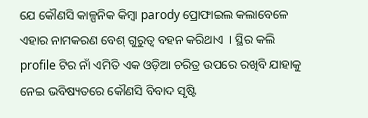ଯେ କୌଣସି କାଳ୍ପନିକ କିମ୍ବା parody ପ୍ରୋଫାଇଲ କଲାବେଳେ ଏହାର ନାମକରଣ ବେଶ୍ ଗୁରୁତ୍ୱ ବହନ କରିଥାଏ  । ସ୍ଥିର କଲି profile ଟିର ନାଁ ଏମିତି ଏକ ଓଡ଼ିଆ ଚରିତ୍ର ଉପରେ ରଖିବି ଯାହାକୁ ନେଇ ଭବିଷ୍ୟତରେ କୌଣସି ବିବାଦ ସୃଷ୍ଟି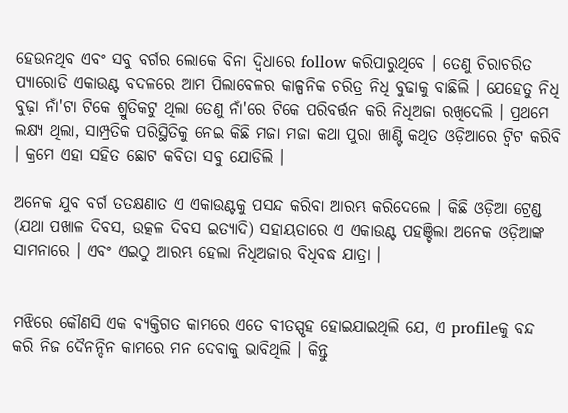ହେଉନଥିବ ଏବଂ ସବୁ ବର୍ଗର ଲୋକେ ବିନା ଦ୍ଵିଧାରେ follow କରିପାରୁଥିବେ । ତେଣୁ ଚିରାଚରିତ ପ୍ୟାରୋଡି ଏକାଉଣ୍ଟ ବଦଳରେ ଆମ ପିଲାବେଳର କାଳ୍ପନିକ ଚରିତ୍ର ନିଧି ବୁଢାକୁ ବାଛିଲି । ଯେହେତୁ ନିଧି ବୁଢ଼ା ନାଁ'ଟା ଟିକେ ଶ୍ରୁତିକଟୁ ଥିଲା ତେଣୁ ନାଁ'ରେ ଟିକେ ପରିବର୍ତ୍ତନ କରି ନିଧିଅଜା ରଖିଦେଲି । ପ୍ରଥମେ ଲକ୍ଷ୍ୟ ଥିଲା, ସାମ୍ପ୍ରତିକ ପରିସ୍ଥିତିକୁ ନେଇ କିଛି ମଜା ମଜା କଥା ପୁରା ଖାଣ୍ଟି କଥିତ ଓଡ଼ିଆରେ ଟ୍ୱିଟ କରିବି । କ୍ରମେ ଏହା ସହିତ ଛୋଟ କବିତା ସବୁ ଯୋଡିଲି ।

ଅନେକ ଯୁବ ବର୍ଗ ତତକ୍ଷଣାତ ଏ ଏକାଉଣ୍ଟକୁ ପସନ୍ଦ କରିବା ଆରମ୍ଭ କରିଦେଲେ । କିଛି ଓଡ଼ିଆ ଟ୍ରେଣ୍ଡ (ଯଥା ପଖାଳ ଦିବସ, ଉତ୍କଳ ଦିବସ ଇତ୍ୟାଦି) ସହାୟତାରେ ଏ ଏକାଉଣ୍ଟ ପହଞ୍ଚିଲା ଅନେକ ଓଡ଼ିଆଙ୍କ ସାମନାରେ । ଏବଂ ଏଇଠୁ ଆରମ୍ଭ ହେଲା ନିଧିଅଜାର ବିଧିବଦ୍ଧ ଯାତ୍ରା ।


ମଝିରେ କୌଣସି ଏକ ବ୍ୟକ୍ତିଗତ କାମରେ ଏତେ ବୀତସ୍ପୃହ ହୋଇଯାଇଥିଲି ଯେ, ଏ profileକୁ ବନ୍ଦ କରି ନିଜ ଦୈନନ୍ଦିନ କାମରେ ମନ ଦେବାକୁ ଭାବିଥିଲି । କିନ୍ତୁ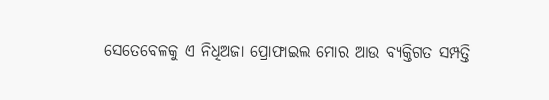ସେତେବେଳକୁ ଏ ନିଧିଅଜା ପ୍ରୋଫାଇଲ ମୋର ଆଉ ବ୍ୟକ୍ତିଗତ ସମ୍ପତ୍ତି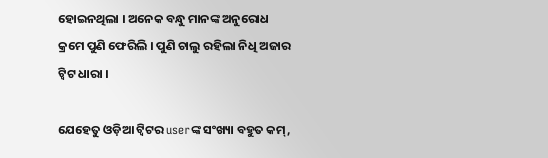ହୋଇନଥିଲା । ଅନେକ ବନ୍ଧୁ ମାନଙ୍କ ଅନୁରୋଧ କ୍ରମେ ପୁଣି ଫେରିଲି । ପୁଣି ଚାଲୁ ରହିଲା ନିଧି ଅଜାର ଟ୍ୱିଟ ଧାରା ।

ଯେହେତୁ ଓଡ଼ିଆ ଟ୍ୱିଟର userଙ୍କ ସଂଖ୍ୟା ବହୁତ କମ୍,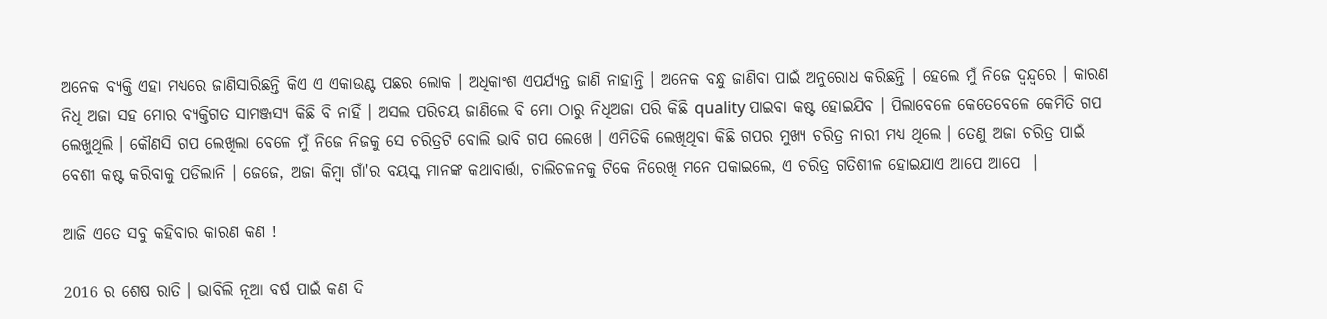ଅନେକ ବ୍ୟକ୍ତି ଏହା ମଧ୍ୟରେ ଜାଣିସାରିଛନ୍ତି କିଏ ଏ ଏକାଉଣ୍ଟ ପଛର ଲୋକ । ଅଧିକାଂଶ ଏପର୍ଯ୍ୟନ୍ତ ଜାଣି ନାହାନ୍ତି । ଅନେକ ବନ୍ଧୁ ଜାଣିବା ପାଇଁ ଅନୁରୋଧ କରିଛନ୍ତି । ହେଲେ ମୁଁ ନିଜେ ଦ୍ୱନ୍ଦ୍ୱରେ । କାରଣ ନିଧି ଅଜା ସହ ମୋର ବ୍ୟକ୍ତିଗତ ସାମଞ୍ଜସ୍ୟ କିଛି ବି ନାହିଁ । ଅସଲ ପରିଚୟ ଜାଣିଲେ ବି ମୋ ଠାରୁ ନିଧିଅଜା ପରି କିଛି quality ପାଇବା କଷ୍ଟ ହୋଇଯିବ । ପିଲାବେଳେ କେତେବେଳେ କେମିତି ଗପ ଲେଖୁଥିଲି । କୌଣସି ଗପ ଲେଖିଲା ବେଳେ ମୁଁ ନିଜେ ନିଜକୁ ସେ ଚରିତ୍ରଟି ବୋଲି ଭାବି ଗପ ଲେଖେ । ଏମିତିକି ଲେଖିଥିବା କିଛି ଗପର ମୁଖ୍ୟ ଚରିତ୍ର ନାରୀ ମଧ୍ୟ ଥିଲେ । ତେଣୁ ଅଜା ଚରିତ୍ର ପାଇଁ ବେଶୀ କଷ୍ଟ କରିବାକୁ ପଡିଲାନି । ଜେଜେ, ଅଜା କିମ୍ୱା ଗାଁ'ର ବୟସ୍କ ମାନଙ୍କ କଥାବାର୍ତ୍ତା, ଚାଲିଚଳନକୁ ଟିକେ ନିରେଖି ମନେ ପକାଇଲେ, ଏ ଚରିତ୍ର ଗତିଶୀଳ ହୋଇଯାଏ ଆପେ ଆପେ  ।

ଆଜି ଏତେ ସବୁ କହିବାର କାରଣ କଣ !

2016 ର ଶେଷ ରାତି । ଭାବିଲି ନୂଆ ବର୍ଷ ପାଇଁ କଣ ଦି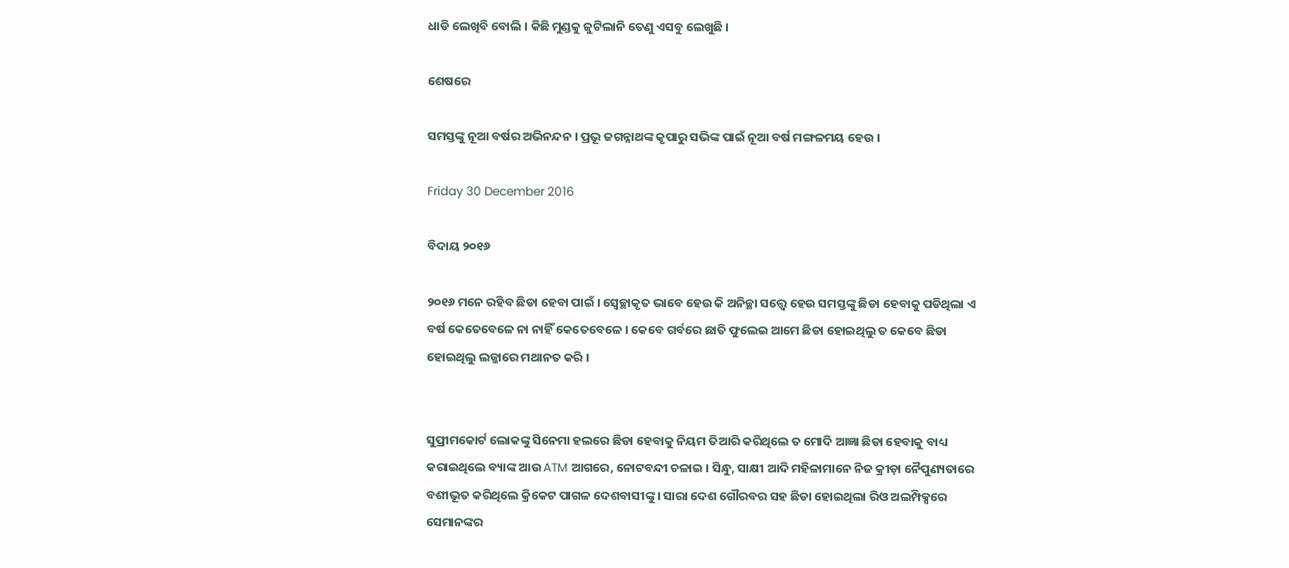ଧାଡି ଲେଖିବି ବୋଲି । କିଛି ମୁଣ୍ଡକୁ ଜୁଟିଲାନି ତେଣୁ ଏସବୁ ଲେଖୁଛି ।

ଶେଷରେ

ସମସ୍ତଙ୍କୁ ନୂଆ ବର୍ଷର ଅଭିନନ୍ଦନ । ପ୍ରଭୂ ଜଗନ୍ନାଥଙ୍କ କୃପାରୁ ସଭିଙ୍କ ପାଇଁ ନୂଆ ବର୍ଷ ମଙ୍ଗଳମୟ ହେଉ ।

Friday 30 December 2016

ବିଦାୟ ୨୦୧୬

୨୦୧୬ ମନେ ରହିବ ଛିଡା ହେବା ପାଇଁ । ସ୍ଵେଚ୍ଛାକୃତ ଭାବେ ହେଉ କି ଅନିଚ୍ଛା ସତ୍ତ୍ୱେ ହେଉ ସମସ୍ତଙ୍କୁ ଛିଡା ହେବାକୁ ପଡିଥିଲା ଏ ବର୍ଷ କେତେବେଳେ ନା ନାହିଁ କେତେବେଳେ । କେବେ ଗର୍ବରେ ଛାତି ଫୁଲେଇ ଆମେ ଛିଡା ହୋଇଥିଲୁ ତ କେବେ ଛିଡା ହୋଇଥିଲୁ ଲଜ୍ଜାରେ ମଥାନତ କରି ।


ସୁପ୍ରୀମକୋର୍ଟ ଲୋକଙ୍କୁ ସିନେମା ହଲରେ ଛିଡା ହେବାକୁ ନିୟମ ତିଆରି କରିଥିଲେ ତ ମୋଦି ଆଜ୍ଞା ଛିଡା ହେବାକୁ ବାଧ୍ୟ କରାଇଥିଲେ ବ୍ୟାଙ୍କ ଆଉ ATM ଆଗରେ, ନୋଟବନ୍ଦୀ ଚଳାଇ । ସିନ୍ଧୁ, ସାକ୍ଷୀ ଆଦି ମହିଳାମାନେ ନିଜ କ୍ରୀଡ଼ା ନୈପୁଣ୍ୟତାରେ ବଶୀଭୂତ କରିଥିଲେ କ୍ରିକେଟ ପାଗଳ ଦେଶବାସୀଙ୍କୁ । ସାରା ଦେଶ ଗୌରବର ସହ ଛିଡା ହୋଇଥିଲା ରିଓ ଅଲମ୍ପିକ୍ସରେ ସେମାନଙ୍କର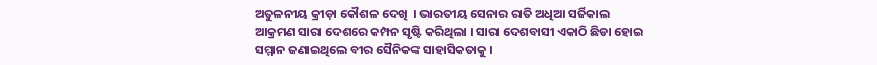ଅତୁଳନୀୟ କ୍ରୀଡ଼ା କୌଶଳ ଦେଖି  । ଭାରତୀୟ ସେନାର ରାତି ଅଧିଆ ସର୍ଜିକାଲ ଆକ୍ରମଣ ସାରା ଦେଶରେ କମ୍ପନ ସୃଷ୍ଟି କରିଥିଲା । ସାରା ଦେଶବାସୀ ଏକାଠି ଛିଡା ହୋଇ ସମ୍ମାନ ଜଣାଇଥିଲେ ବୀର ସୈନିକଙ୍କ ସାହାସିକତାକୁ ।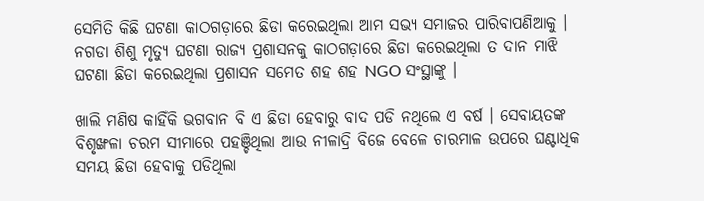ସେମିତି କିଛି ଘଟଣା କାଠଗଡ଼ାରେ ଛିଡା କରେଇଥିଲା ଆମ ସଭ୍ୟ ସମାଜର ପାରିବାପଣିଆକୁ ।  ନଗଡା ଶିଶୁ ମୃତ୍ୟୁ ଘଟଣା ରାଜ୍ୟ ପ୍ରଶାସନକୁ କାଠଗଡ଼ାରେ ଛିଡା କରେଇଥିଲା ତ ଦାନ ମାଝି ଘଟଣା ଛିଡା କରେଇଥିଲା ପ୍ରଶାସନ ସମେତ ଶହ ଶହ NGO ସଂସ୍ଥାଙ୍କୁ ।

ଖାଲି ମଣିଷ କାହିଁକି ଭଗବାନ ବି ଏ ଛିଡା ହେବାରୁ ବାଦ ପଡି ନଥିଲେ ଏ ବର୍ଷ । ସେବାୟତଙ୍କ ବିଶୃଙ୍ଖଳା ଚରମ ସୀମାରେ ପହଞ୍ଚିଥିଲା ଆଉ ନୀଳାଦ୍ରି ବିଜେ ବେଳେ ଚାରମାଳ ଉପରେ ଘଣ୍ଟାଧିକ ସମୟ ଛିଡା ହେବାକୁ ପଡିଥିଲା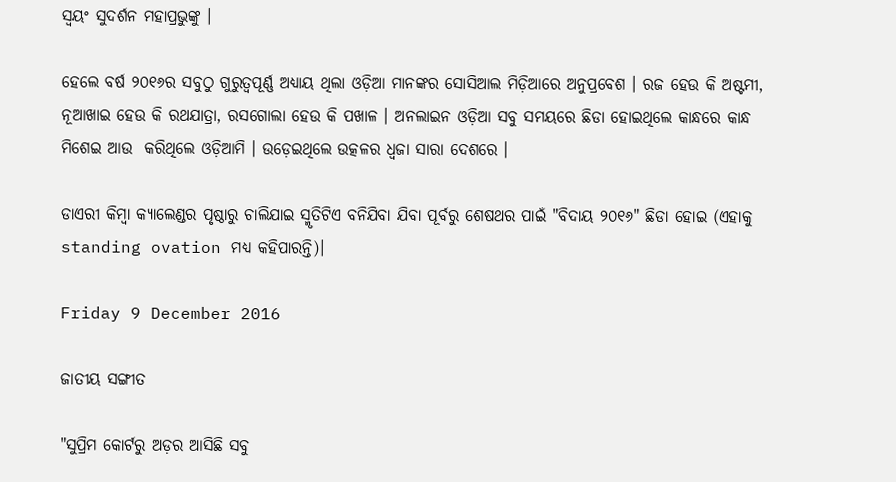ସ୍ୱୟଂ ସୁଦର୍ଶନ ମହାପ୍ରଭୁଙ୍କୁ ।

ହେଲେ ବର୍ଷ ୨୦୧୬ର ସବୁଠୁ ଗୁରୁତ୍ୱପୂର୍ଣ୍ଣ ଅଧ୍ୟାୟ ଥିଲା ଓଡ଼ିଆ ମାନଙ୍କର ସୋସିଆଲ ମିଡ଼ିଆରେ ଅନୁପ୍ରବେଶ । ରଜ ହେଉ କି ଅଷ୍ଟମୀ, ନୂଆଖାଇ ହେଉ କି ରଥଯାତ୍ରା, ରସଗୋଲା ହେଉ କି ପଖାଳ । ଅନଲାଇନ ଓଡ଼ିଆ ସବୁ ସମୟରେ ଛିଡା ହୋଇଥିଲେ କାନ୍ଧରେ କାନ୍ଧ ମିଶେଇ ଆଉ  କରିଥିଲେ ଓଡ଼ିଆମି । ଉଡ଼େଇଥିଲେ ଉତ୍କଳର ଧ୍ୱଜା ସାରା ଦେଶରେ ।

ଡାଏରୀ କିମ୍ବା କ୍ୟାଲେଣ୍ଡର ପୃଷ୍ଠାରୁ ଚାଲିଯାଇ ସ୍ମୃତିଟିଏ ବନିଯିବା ଯିବା ପୂର୍ବରୁ ଶେଷଥର ପାଇଁ "ବିଦାୟ ୨୦୧୬" ଛିଡା ହୋଇ (ଏହାକୁ standing ovation ମଧ୍ୟ କହିପାରନ୍ତି)।

Friday 9 December 2016

ଜାତୀୟ ସଙ୍ଗୀତ

"ସୁପ୍ରିମ କୋର୍ଟରୁ ଅଡ଼ର ଆସିଛି ସବୁ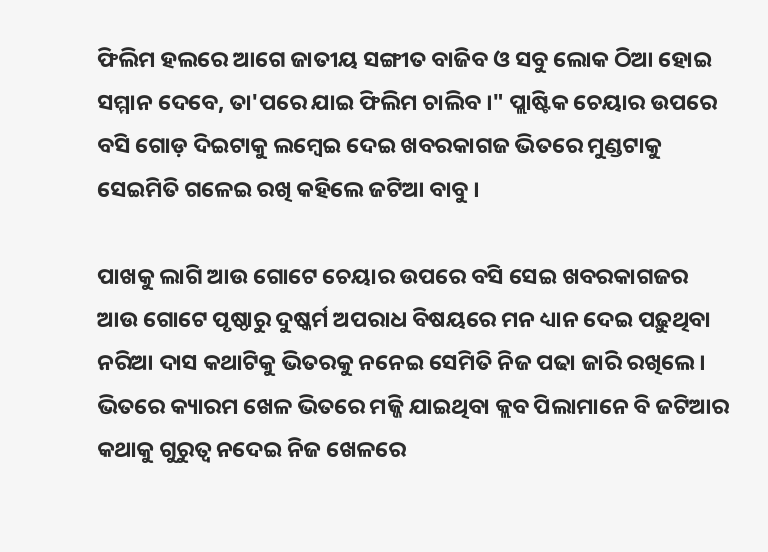ଫିଲିମ ହଲରେ ଆଗେ ଜାତୀୟ ସଙ୍ଗୀତ ବାଜିବ ଓ ସବୁ ଲୋକ ଠିଆ ହୋଇ ସମ୍ମାନ ଦେବେ, ତା'ପରେ ଯାଇ ଫିଲିମ ଚାଲିବ ।" ପ୍ଲାଷ୍ଟିକ ଚେୟାର ଉପରେ ବସି ଗୋଡ଼ ଦିଇଟାକୁ ଲମ୍ବେଇ ଦେଇ ଖବରକାଗଜ ଭିତରେ ମୁଣ୍ଡଟାକୁ ସେଇମିତି ଗଳେଇ ରଖି କହିଲେ ଜଟିଆ ବାବୁ ।

ପାଖକୁ ଲାଗି ଆଉ ଗୋଟେ ଚେୟାର ଉପରେ ବସି ସେଇ ଖବରକାଗଜର ଆଉ ଗୋଟେ ପୃଷ୍ଠାରୁ ଦୁଷ୍କର୍ମ ଅପରାଧ ବିଷୟରେ ମନ ଧ୍ୟାନ ଦେଇ ପଢ଼ୁଥିବା ନରିଆ ଦାସ କଥାଟିକୁ ଭିତରକୁ ନନେଇ ସେମିତି ନିଜ ପଢା ଜାରି ରଖିଲେ । ଭିତରେ କ୍ୟାରମ ଖେଳ ଭିତରେ ମଜ୍ଜି ଯାଇଥିବା କ୍ଲବ ପିଲାମାନେ ବି ଜଟିଆର କଥାକୁ ଗୁରୁତ୍ୱ ନଦେଇ ନିଜ ଖେଳରେ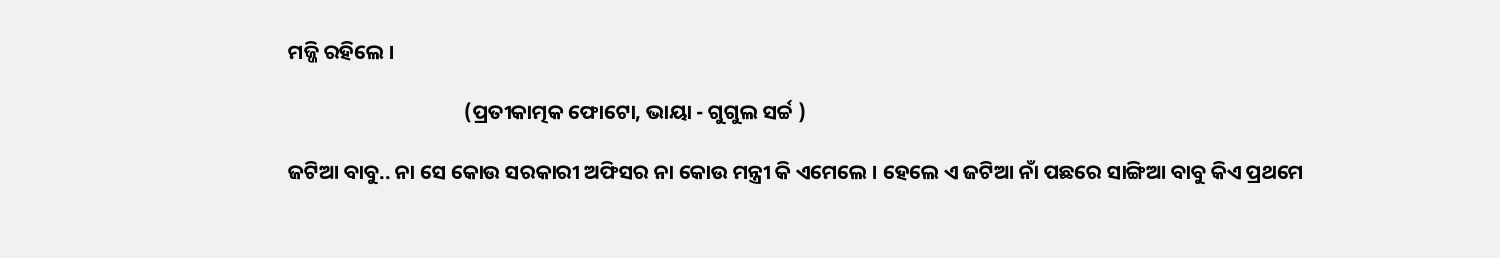ମଜ୍ଜି ରହିଲେ ।

                                      (ପ୍ରତୀକାତ୍ମକ ଫୋଟୋ, ଭାୟା - ଗୁଗୁଲ ସର୍ଚ୍ଚ )

ଜଟିଆ ବାବୁ.. ନା ସେ କୋଉ ସରକାରୀ ଅଫିସର ନା କୋଉ ମନ୍ତ୍ରୀ କି ଏମେଲେ । ହେଲେ ଏ ଜଟିଆ ନାଁ ପଛରେ ସାଙ୍ଗିଆ ବାବୁ କିଏ ପ୍ରଥମେ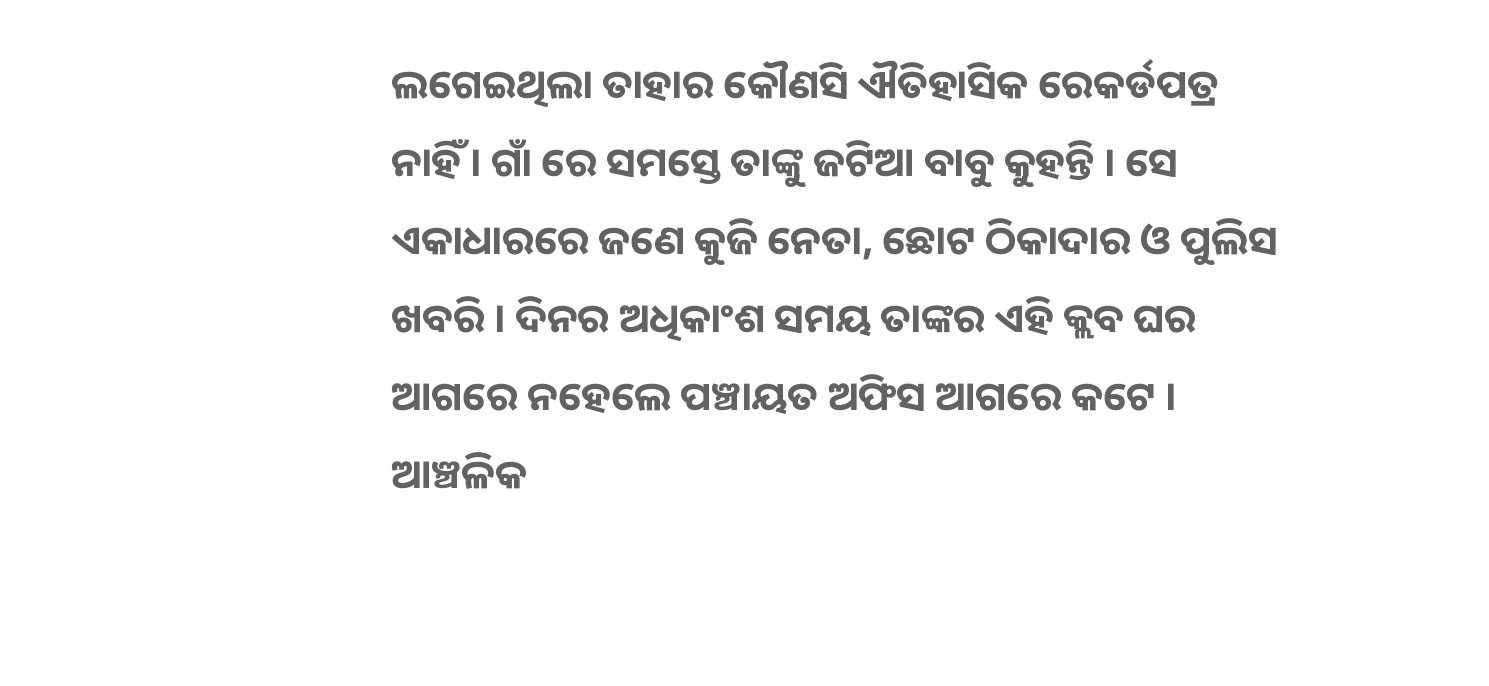ଲଗେଇଥିଲା ତାହାର କୌଣସି ଐତିହାସିକ ରେକର୍ଡପତ୍ର ନାହିଁ । ଗାଁ ରେ ସମସ୍ତେ ତାଙ୍କୁ ଜଟିଆ ବାବୁ କୁହନ୍ତି । ସେ ଏକାଧାରରେ ଜଣେ କୁଜି ନେତା, ଛୋଟ ଠିକାଦାର ଓ ପୁଲିସ ଖବରି । ଦିନର ଅଧିକାଂଶ ସମୟ ତାଙ୍କର ଏହି କ୍ଲବ ଘର ଆଗରେ ନହେଲେ ପଞ୍ଚାୟତ ଅଫିସ ଆଗରେ କଟେ । ଆଞ୍ଚଳିକ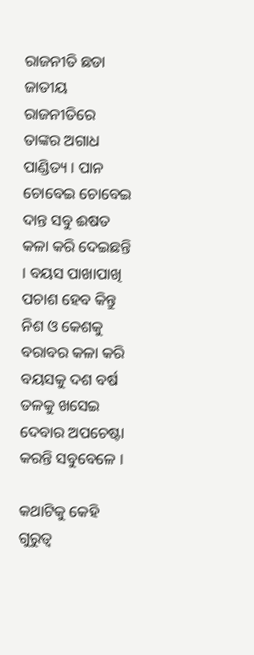ରାଜନୀତି ଛଡା ଜାତୀୟ ରାଜନୀତିରେ ତାଙ୍କର ଅଗାଧ ପାଣ୍ଡିତ୍ୟ । ପାନ ଚୋବେଇ ଚୋବେଇ ଦାନ୍ତ ସବୁ ଈଷତ କଳା କରି ଦେଇଛନ୍ତି । ବୟସ ପାଖାପାଖି ପଚାଶ ହେବ କିନ୍ତୁ ନିଶ ଓ କେଶକୁ ବରାବର କଳା କରି ବୟସକୁ ଦଶ ବର୍ଷ ତଳକୁ ଖସେଇ ଦେବାର ଅପଚେଷ୍ଟା  କରନ୍ତି ସବୁବେଳେ ।

କଥାଟିକୁ କେହି ଗୁରୁତ୍ୱ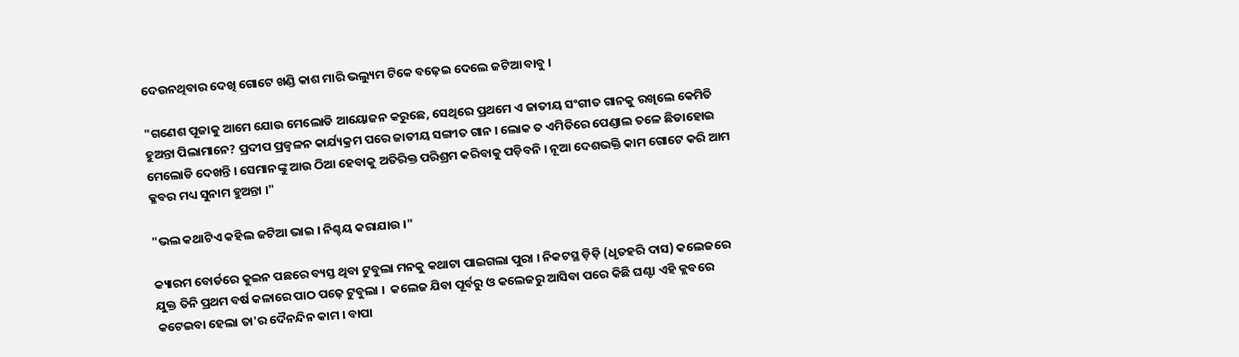ଦେଉନଥିବାର ଦେଖି ଗୋଟେ ଖଣ୍ଡି କାଶ ମାରି ଭଲ୍ୟୁମ ଟିକେ ବଢ଼େଇ ଦେଲେ ଜଟିଆ ବାବୁ ।

"ଗଣେଶ ପୂଜାକୁ ଆମେ ଯୋଉ ମେଲୋଡି ଆୟୋଜନ କରୁଛେ, ସେଥିରେ ପ୍ରଥମେ ଏ ଜାତୀୟ ସଂଗୀତ ଗାନକୁ ରଖିଲେ କେମିତି ହୁଅନ୍ତା ପିଲାମାନେ? ପ୍ରଦୀପ ପ୍ରଜ୍ବଳନ କାର୍ଯ୍ୟକ୍ରମ ପରେ ଜାତୀୟ ସଙ୍ଗୀତ ଗାନ । ଲୋକ ତ ଏମିତିରେ ପେଣ୍ଡାଲ ତଳେ ଛିଡାହୋଇ ମେଲୋଡି ଦେଖନ୍ତି । ସେମାନଙ୍କୁ ଆଉ ଠିଆ ହେବାକୁ ଅତିରିକ୍ତ ପରିଶ୍ରମ କରିବାକୁ ପଡ଼ିବନି । ନୂଆ ଦେଶଭକ୍ତି କାମ ଗୋଟେ କରି ଆମ କ୍ଳବର ମଧ୍ୟ ସୁନାମ ହୁଅନ୍ତା ।"

"ଭଲ କଥାଟିଏ କହିଲ ଜଟିଆ ଭାଇ । ନିଶ୍ଚୟ କରାଯାଉ ।"

କ୍ୟାରମ ବୋର୍ଡରେ କୁଇନ ପଛରେ ବ୍ୟସ୍ତ ଥିବା ଟୁବୁଲା ମନକୁ କଥାଟା ପାଇଗଲା ପୁରା । ନିକଟସ୍ଥ ଡ଼ିଡ଼ି (ଧୃତହରି ଦାସ) କଲେଜରେ ଯୁକ୍ତ ତିନି ପ୍ରଥମ ବର୍ଷ କଳାରେ ପାଠ ପଢ଼େ ଟୁବୁଲା ।  କଲେଜ ଯିବା ପୂର୍ବରୁ ଓ କଲେଜରୁ ଆସିବା ପରେ କିଛି ଘଣ୍ଟା ଏହି କ୍ଲବରେ କଟେଇବା ହେଲା ତା'ର ଦୈନନ୍ଦିନ କାମ । ବାପା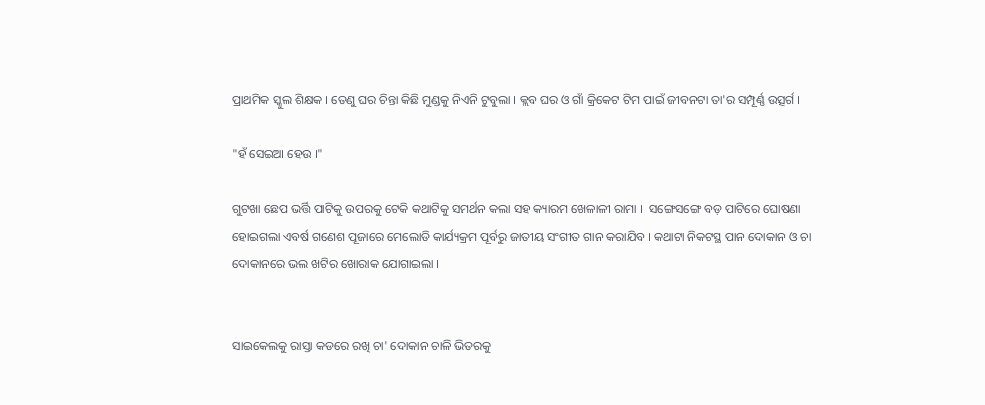ପ୍ରାଥମିକ ସ୍କୁଲ ଶିକ୍ଷକ । ତେଣୁ ଘର ଚିନ୍ତା କିଛି ମୁଣ୍ଡକୁ ନିଏନି ଟୁବୁଲା । କ୍ଲବ ଘର ଓ ଗାଁ କ୍ରିକେଟ ଟିମ ପାଇଁ ଜୀବନଟା ତା'ର ସମ୍ପୂର୍ଣ୍ଣ ଉତ୍ସର୍ଗ ।

"ହଁ ସେଇଆ ହେଉ ।"

ଗୁଟଖା ଛେପ ଭର୍ତ୍ତି ପାଟିକୁ ଉପରକୁ ଟେକି କଥାଟିକୁ ସମର୍ଥନ କଲା ସହ କ୍ୟାରମ ଖେଳାଳୀ ରାମା ।  ସଙ୍ଗେସଙ୍ଗେ ବଡ଼ ପାଟିରେ ଘୋଷଣା ହୋଇଗଲା ଏବର୍ଷ ଗଣେଶ ପୂଜାରେ ମେଲୋଡି କାର୍ଯ୍ୟକ୍ରମ ପୂର୍ବରୁ ଜାତୀୟ ସଂଗୀତ ଗାନ କରାଯିବ । କଥାଟା ନିକଟସ୍ଥ ପାନ ଦୋକାନ ଓ ଚା ଦୋକାନରେ ଭଲ ଖଟିର ଖୋରାକ ଯୋଗାଇଲା ।


ସାଇକେଲକୁ ରାସ୍ତା କଡରେ ରଖି ଚା' ଦୋକାନ ଚାଳି ଭିତରକୁ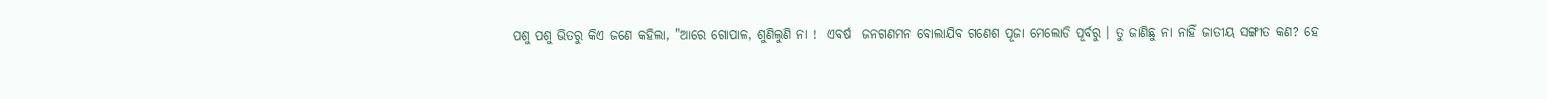ପଶୁ ପଶୁ ଭିତରୁ କିଏ ଜଣେ କହିଲା, "ଆରେ ଗୋପାଳ, ଶୁଣିଲୁଣି ନା !  ଏବର୍ଷ  ଜନଗଣମନ ବୋଲାଯିବ ଗଣେଶ ପୂଜା ମେଲୋଡି ପୂର୍ବରୁ । ତୁ ଜାଣିଛୁ ନା ନାହିଁ ଜାତୀୟ ସଙ୍ଗୀତ କଣ? ହେ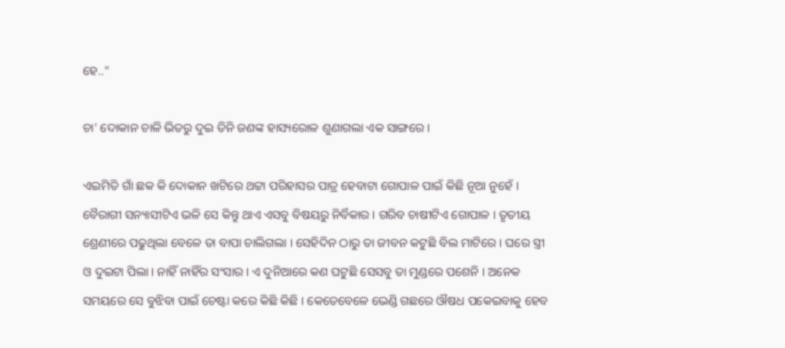ହେ.."

ଚା' ଦୋକାନ ଚାଳି ଭିତରୁ ଦୁଇ ତିନି ଜଣଙ୍କ ହାସ୍ୟରୋଳ ଶୁଣାଗଲା ଏକ ସାଙ୍ଗରେ ।

ଏଇମିତି ଗାଁ ଛକ କି ଦୋକାନ ଖଟିରେ ଥଟ୍ଟା ପରିହାସର ପାତ୍ର ହେବାଟା ଗୋପାଳ ପାଇଁ କିଛି ନୂଆ ନୁହେଁ । ବୈରାଗୀ ସନ୍ୟାସୀଟିଏ ଭଳି ସେ କିନ୍ତୁ ଥାଏ ଏସବୁ ବିଷୟରୁ ନିର୍ବିକାର । ଗରିବ ଚାଷୀଟିଏ ଗୋପାଳ । ତୃତୀୟ ଶ୍ରେଣୀରେ ପଢୁଥିଲା ବେଳେ ତା ବାପା ଚାଲିଗଲା । ସେହିଦିନ ଠାରୁ ତା ଜୀବନ କଟୁଛି ବିଲ ମାଟିରେ । ଘରେ ସ୍ତ୍ରୀ ଓ ଦୁଇଟା ପିଲା । ନାହିଁ ନାହିଁର ସଂସାର । ଏ ଦୁନିଆରେ କଣ ଘଟୁଛି ସେସବୁ ତା ମୁଣ୍ଡରେ ପଶେନି । ଅନେକ ସମୟରେ ସେ ବୁଝିବା ପାଇଁ ଚେଷ୍ଟା କରେ କିଛି କିଛି । କେତେବେଳେ ଭେଣ୍ଡି ଗଛରେ ଔଷଧ ପକେଇବାକୁ ହେବ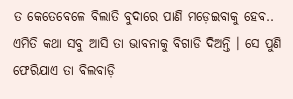ତ କେତେବେଳେ ବିଲାତି ବୁଦାରେ ପାଣି ମଡ଼େଇବାକୁ ହେବ.. ଏମିତି କଥା ସବୁ ଆସି ତା ଭାବନାକୁ ବିଗାଡି ଦିଅନ୍ତି । ସେ ପୁଣି ଫେରିଯାଏ ତା ବିଲବାଡ଼ି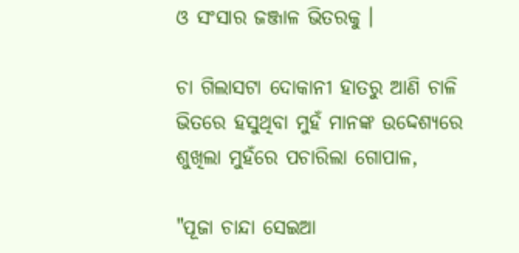ଓ ସଂସାର ଜଞ୍ଜାଳ ଭିତରକୁ ।

ଚା ଗିଲାସଟା ଦୋକାନୀ ହାତରୁ ଆଣି ଚାଳି ଭିତରେ ହସୁଥିବା ମୁହଁ ମାନଙ୍କ ଉଦ୍ଦେଶ୍ୟରେ ଶୁଖିଲା ମୁହଁରେ ପଚାରିଲା ଗୋପାଳ,

"ପୂଜା ଚାନ୍ଦା ସେଇଆ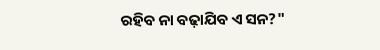ରହିବ ନା ବଢ଼ାଯିବ ଏ ସନ?"